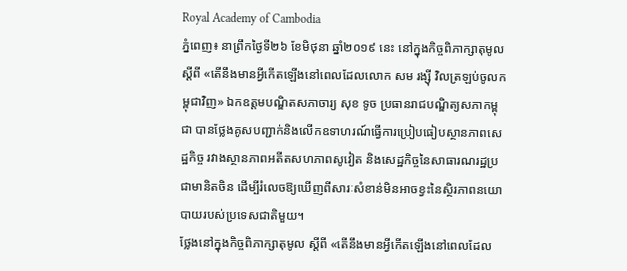Royal Academy of Cambodia
ភ្នំពេញ៖ នាព្រឹកថ្ងៃទី២៦ ខែមិថុនា ឆ្នាំ២០១៩ នេះ នៅក្នុងកិច្ចពិភាក្សាតុមូល ស្ដីពី «តើនឹងមានអ្វីកើតឡើងនៅពេលដែលលោក សម រង្ស៊ី វិលត្រឡប់ចូលកម្ពុជាវិញ» ឯកឧត្ដមបណ្ឌិតសភាចារ្យ សុខ ទូច ប្រធានរាជបណ្ឌិត្យសភាកម្ពុជា បានថ្លែងគូសបញ្ជាក់និងលើកឧទាហរណ៍ធ្វើការប្រៀបធៀបស្ថានភាពសេដ្ឋកិច្ច រវាងស្ថានភាពអតីតសហភាពសូវៀត និងសេដ្ឋកិច្ចនៃសាធារណរដ្ឋប្រជាមានិតចិន ដើម្បីរំលេចឱ្យឃើញពីសារៈសំខាន់មិនអាចខ្វះនៃស្ថិរភាពនយោបាយរបស់ប្រទេសជាតិមួយ។
ថ្លែងនៅក្នុងកិច្ចពិភាក្សាតុមូល ស្ដីពី «តើនឹងមានអ្វីកើតឡើងនៅពេលដែល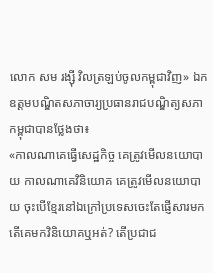លោក សម រង្ស៊ី វិលត្រឡប់ចូលកម្ពុជាវិញ» ឯកឧត្ដមបណ្ឌិតសភាចារ្យប្រធានរាជបណ្ឌិត្យសភាកម្ពុជាបានថ្លែងថា៖
«កាលណាគេធ្វើសេដ្ឋកិច្ច គេត្រូវមើលនយោបាយ កាលណាគេវិនិយោគ គេត្រូវមើលនយោបាយ ចុះបើខ្មែរនៅឯក្រៅប្រទេសចេះតែផ្ញើសារមក តើគេមកវិនិយោគឬអត់? តើប្រជាជ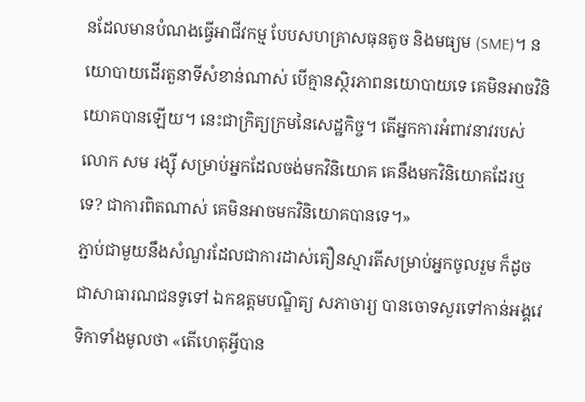នដែលមានបំណងធ្វើអាជីវកម្ម បែបសហគ្រាសធុនតូច និងមធ្យម (SME)។ នយោបាយដើរតួនាទីសំខាន់ណាស់ បើគ្មានស្ថិរភាពនយោបាយទេ គេមិនអាចវិនិយោគបានឡើយ។ នេះជាក្រិត្យក្រមនៃសេដ្ឋកិច្ច។ តើអ្នកការអំពាវនាវរបស់លោក សម រង្ស៊ី សម្រាប់អ្នកដែលចង់មកវិនិយោគ គេនឹងមកវិនិយោគដែរឬទេ? ជាការពិតណាស់ គេមិនអាចមកវិនិយោគបានទេ។»
ភ្ជាប់ជាមួយនឹងសំណួរដែលជាការដាស់តឿនស្មារតីសម្រាប់អ្នកចូលរួម ក៏ដូចជាសាធារណជនទូទៅ ឯកឧត្ដមបណ្ឌិត្យ សភាចារ្យ បានចោទសួរទៅកាន់អង្គវេទិកាទាំងមូលថា «តើហេតុអ្វីបាន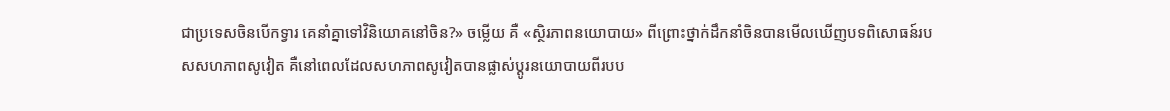ជាប្រទេសចិនបើកទ្វារ គេនាំគ្នាទៅវិនិយោគនៅចិន?» ចម្លើយ គឺ «ស្ថិរភាពនយោបាយ» ពីព្រោះថ្នាក់ដឹកនាំចិនបានមើលឃើញបទពិសោធន៍របសសហភាពសូវៀត គឺនៅពេលដែលសហភាពសូវៀតបានផ្លាស់ប្ដូរនយោបាយពីរបប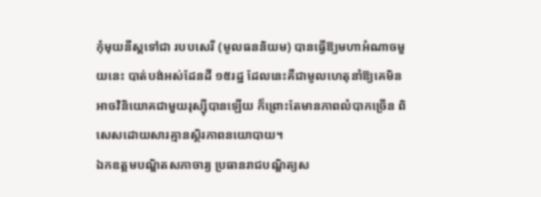កុំមុយនីស្តទៅជា របបសេរី (មូលធននិយម) បានធ្វើឱ្យមហាអំណាចមួយនេះ បាត់បង់អស់ដែនដី ១៥រដ្ឋ ដែលនេះគឺជាមូលហេតុនាំឱ្យគេមិនអាចវិនិយោគជាមួយរុស្ស៊ីបានឡើយ ក៏ព្រោះតែមានភាពលំបាកច្រើន ពិសេសដោយសារគ្មានស្ថិរភាពនយោបាយ។
ឯកឧត្ដមបណ្ឌិតសភាចារ្យ ប្រធានរាជបណ្ឌិត្យស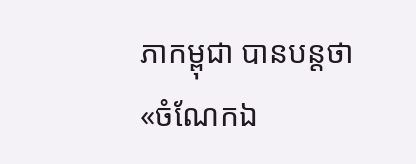ភាកម្ពុជា បានបន្តថា «ចំណែកឯ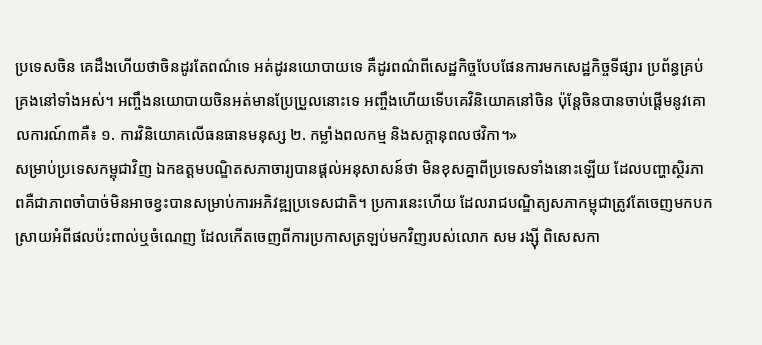ប្រទេសចិន គេដឹងហើយថាចិនដូរតែពណ៌ទេ អត់ដូរនយោបាយទេ គឺដូរពណ៌ពីសេដ្ឋកិច្ចបែបផែនការមកសេដ្ឋកិច្ចទីផ្សារ ប្រព័ន្ធគ្រប់គ្រងនៅទាំងអស់។ អញ្ចឹងនយោបាយចិនអត់មានប្រែប្រួលនោះទេ អញ្ចឹងហើយទើបគេវិនិយោគនៅចិន ប៉ុន្តែចិនបានចាប់ផ្ដើមនូវគោលការណ៍៣គឺ៖ ១. ការវិនិយោគលើធនធានមនុស្ស ២. កម្លាំងពលកម្ម និងសក្ដានុពលថវិកា។»
សម្រាប់ប្រទេសកម្ពុជាវិញ ឯកឧត្ដមបណ្ឌិតសភាចារ្យបានផ្ដល់អនុសាសន៍ថា មិនខុសគ្នាពីប្រទេសទាំងនោះឡើយ ដែលបញ្ហាស្ថិរភាពគឺជាភាពចាំបាច់មិនអាចខ្វះបានសម្រាប់ការអភិវឌ្ឍប្រទេសជាតិ។ ប្រការនេះហើយ ដែលរាជបណ្ឌិត្យសភាកម្ពុជាត្រូវតែចេញមកបកស្រាយអំពីផលប៉ះពាល់ឬចំណេញ ដែលកើតចេញពីការប្រកាសត្រឡប់មកវិញរបស់លោក សម រង្ស៊ី ពិសេសកា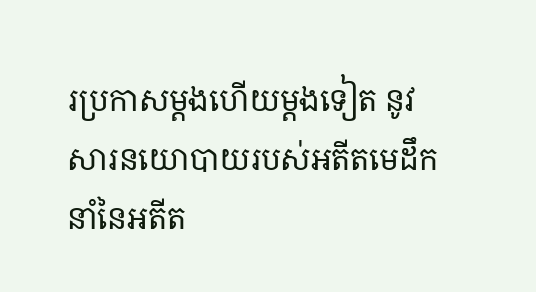រប្រកាសម្ដងហើយម្ដងទៀត នូវសារនយោបាយរបស់អតីតមេដឹកនាំនៃអតីត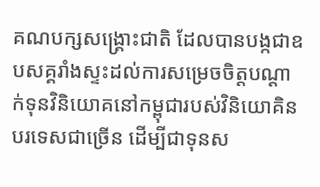គណបក្សសង្គ្រោះជាតិ ដែលបានបង្កជាឧបសគ្គរាំងស្ទះដល់ការសម្រេចចិត្តបណ្ដាក់ទុនវិនិយោគនៅកម្ពុជារបស់វិនិយោគិនបរទេសជាច្រើន ដើម្បីជាទុនស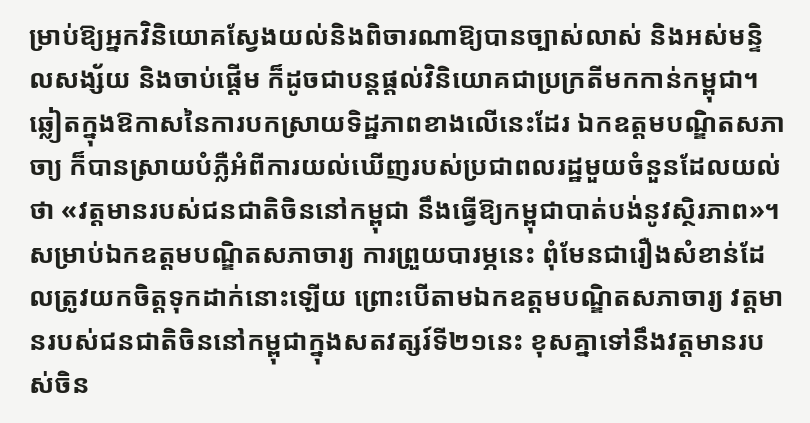ម្រាប់ឱ្យអ្នកវិនិយោគស្វែងយល់និងពិចារណាឱ្យបានច្បាស់លាស់ និងអស់មន្ទិលសង្ស័យ និងចាប់ផ្ដើម ក៏ដូចជាបន្តផ្ដល់វិនិយោគជាប្រក្រតីមកកាន់កម្ពុជា។
ឆ្លៀតក្នុងឱកាសនៃការបកស្រាយទិដ្ឋភាពខាងលើនេះដែរ ឯកឧត្ដមបណ្ឌិតសភាចា្យ ក៏បានស្រាយបំភ្លឺអំពីការយល់ឃើញរបស់ប្រជាពលរដ្ឋមួយចំនួនដែលយល់ថា «វត្តមានរបស់ជនជាតិចិននៅកម្ពុជា នឹងធ្វើឱ្យកម្ពុជាបាត់បង់នូវស្ថិរភាព»។ សម្រាប់ឯកឧត្ដមបណ្ឌិតសភាចារ្យ ការព្រួយបារម្ភនេះ ពុំមែនជារឿងសំខាន់ដែលត្រូវយកចិត្តទុកដាក់នោះឡើយ ព្រោះបើតាមឯកឧត្ដមបណ្ឌិតសភាចារ្យ វត្តមានរបស់ជនជាតិចិននៅកម្ពុជាក្នុងសតវត្សរ៍ទី២១នេះ ខុសគ្នាទៅនឹងវត្តមានរបស់ចិន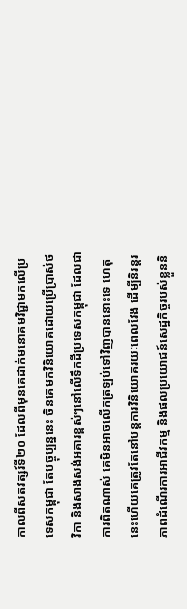កាលពីសតវត្សរ៍ទី២០ ដែលពីមុនគេដាក់មនោគមវិជ្ជាមកលើប្រទេសកម្ពុជា តែបច្ចុប្បន្ននេះ ចិនគេមកវិនិយោគដោយប្រើប្រាស់ថវិកា និងសាងសង់អគារខ្ពស់ៗនៅលើទឹកដីប្រទេសកម្ពុជា ដែលជាការពិតណាស់ គេមិនអាចលើកត្រឡប់ទៅវិញបាននោះទេ ហេតុនេះហើយគេត្រូវតែនៅបន្តការវិនិយោគរយៈពេលវែង ដើម្បីនិរន្តរភាពដំណើរការអាជីវកម្ម និងផលប្រយោជន៍សេដ្ឋកិច្ចរបស់ខ្លួននិ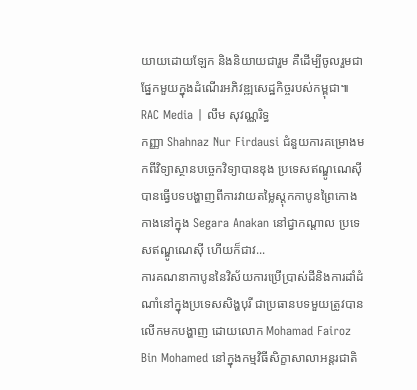យាយដោយឡែក និងនិយាយជារួម គឺដើម្បីចូលរួមជាផ្នែកមួយក្នុងដំណើរអភិវឌ្ឍសេដ្ឋកិច្ចរបស់កម្ពុជា៕
RAC Media | លឹម សុវណ្ណរិទ្ធ
កញ្ញា Shahnaz Nur Firdausi ជំនួយការគម្រោងមកពីវិទ្យាស្ថានបច្ចេកវិទ្យាបានឌុង ប្រទេសឥណ្ឌូណេស៊ី បានធ្វើបទបង្ហាញពីការវាយតម្លៃស្តុកកាបូនព្រៃកោងកាងនៅក្នុង Segara Anakan នៅជ្វាកណ្តាល ប្រទេសឥណ្ឌូណេស៊ី ហើយក៏ជាវ...
ការគណនាកាបូននៃវិស័យការប្រើប្រាស់ដីនិងការដាំដំណាំនៅក្នុងប្រទេសសិង្ហបុរី ជាប្រធានបទមួយត្រូវបានលើកមកបង្ហាញ ដោយលោក Mohamad Fairoz Bin Mohamed នៅក្នុងកម្មវិធីសិក្ខាសាលាអន្តរជាតិ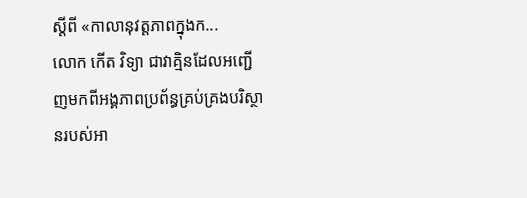ស្តីពី «កាលានុវត្តភាពក្នុងក...
លោក កើត វិទ្យា ជាវាគ្មិនដែលអញ្ជើញមកពីអង្គភាពប្រព័ន្ធគ្រប់គ្រងបរិស្ថានរបស់អា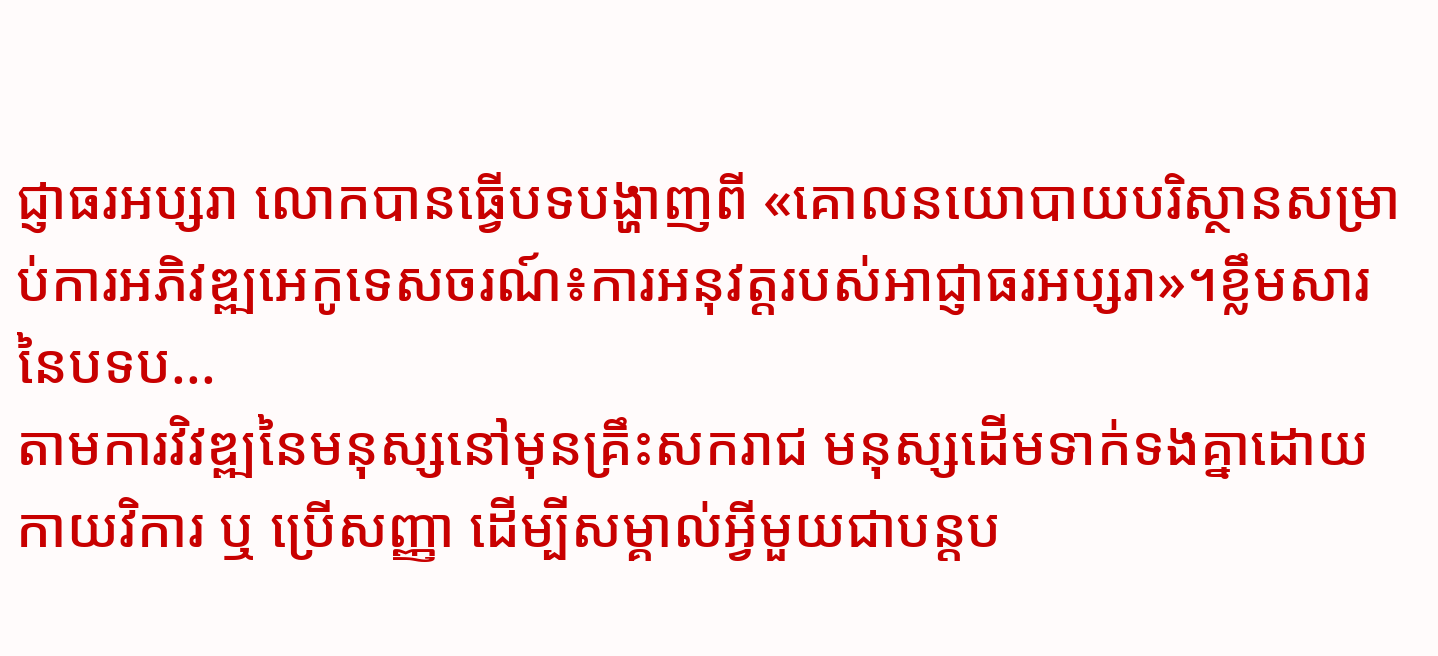ជ្ញាធរអប្សរា លោកបានធ្វើបទបង្ហាញពី «គោលនយោបាយបរិស្ថានសម្រាប់ការអភិវឌ្ឍអេកូទេសចរណ៍៖ការអនុវត្តរបស់អាជ្ញាធរអប្សរា»។ខ្លឹមសារនៃបទប...
តាមការវិវឌ្ឍនៃមនុស្សនៅមុនគ្រឹះសករាជ មនុស្សដើមទាក់ទងគ្នាដោយកាយវិការ ឬ ប្រើសញ្ញា ដើម្បីសម្គាល់អ្វីមួយជាបន្តប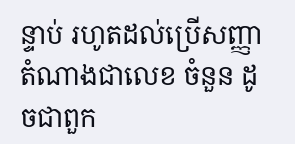ន្ទាប់ រហូតដល់ប្រើសញ្ញាតំណាងជាលេខ ចំនួន ដូចជាពួក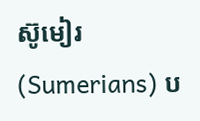ស៊ូមៀរ (Sumerians) ប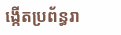ង្កើតប្រព័ន្ធរា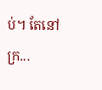ប់។ តែនៅក្រ...